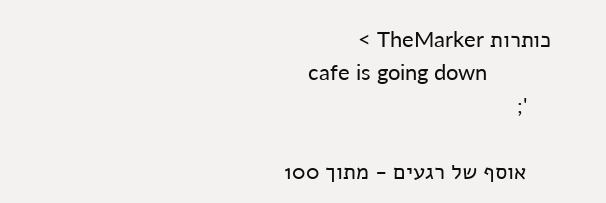כותרות TheMarker >
    cafe is going down
    ';

    אוסף של רגעים - מתוך 100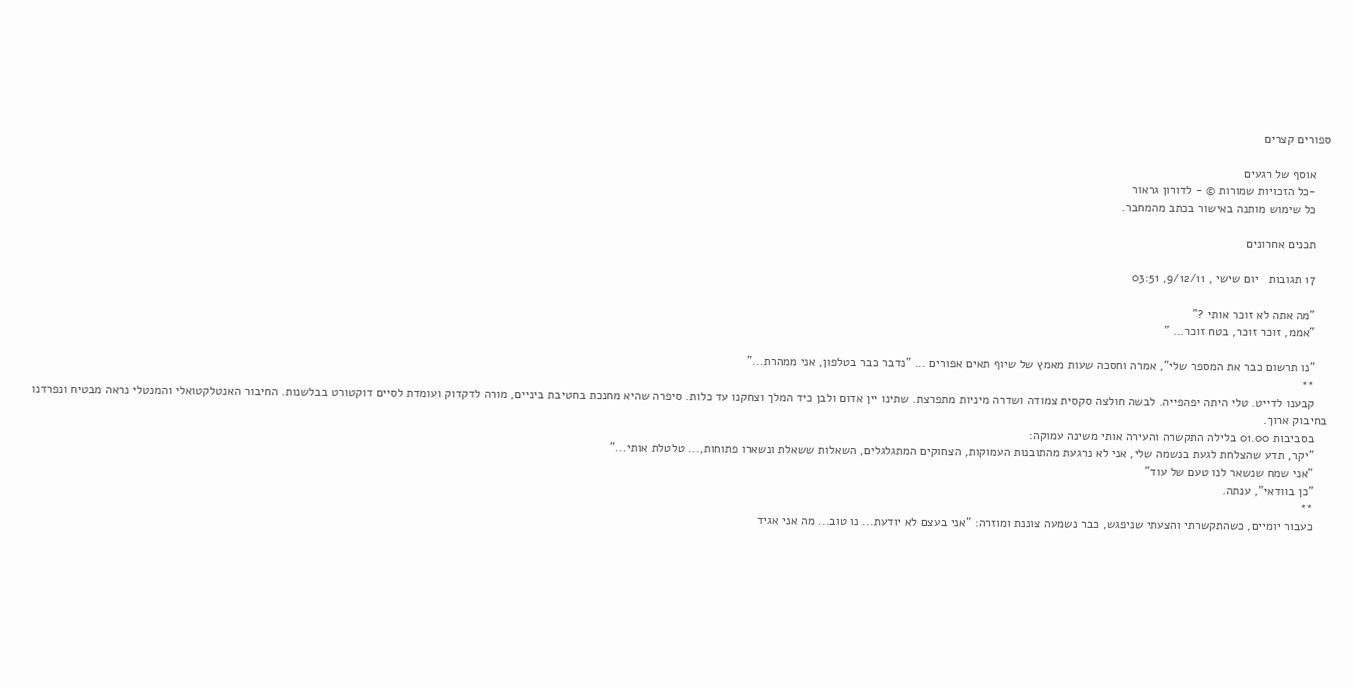ספורים קצרים

    אוסף של רגעים
    -כל הזכויות שמורות © - לדורון גראור
    כל שימוש מותנה באישור בכתב מהמחבר.

    תכנים אחרונים

    17 תגובות   יום שישי , 9/12/11, 03:51

    "מה אתה לא זוכר אותי ?"
    "אממ, זוכר זוכר, בטח זוכר... "

    "נו תרשום כבר את המספר שלי", אמרה וחסכה שעות מאמץ של שיוף תאים אפורים ... "נדבר כבר בטלפון, אני ממהרת..."
    **
    קבענו לדייט. טלי היתה יפהפייה. לבשה חולצה סקסית צמודה ושדרה מיניות מתפרצת. שתינו יין אדום ולבן כיד המלך וצחקנו עד כלות. סיפרה שהיא מחנכת בחטיבת ביניים, מורה לדקדוק ועומדת לסיים דוקטורט בבלשנות. החיבור האנטלקטואלי והמנטלי נראה מבטיח ונפרדנו בחיבוק ארוך.
    בסביבות 01.00 בלילה התקשרה והעירה אותי משינה עמוקה:
    "יקר, תדע שהצלחת לגעת בנשמה שלי, אני לא נרגעת מהתובנות העמוקות, הצחוקים המתגלגלים, השאלות ששאלת ונשארו פתוחות,... טלטלת אותי..."
    "אני שמח שנשאר לנו טעם של עוד"
    "כן בוודאי", ענתה.
    **
    כעבור יומיים, כשהתקשרתי והצעתי שניפגש, כבר נשמעה צוננת ומוזרה: "אני בעצם לא יודעת... נו טוב... מה אני אגיד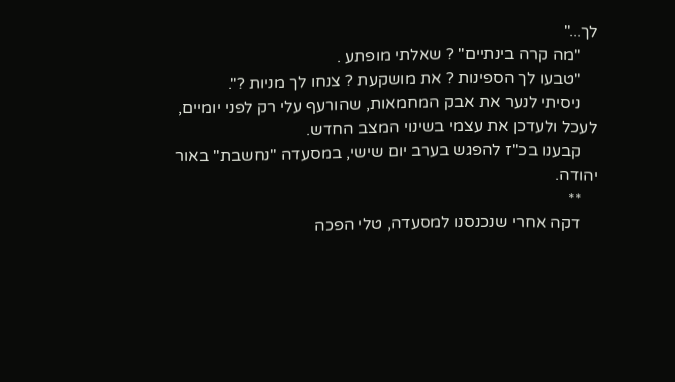לך..."
    "מה קרה בינתיים" ? שאלתי מופתע .
    "טבעו לך הספינות ? את מושקעת ? צנחו לך מניות ?".
    ניסיתי לנער את אבק המחמאות, שהורעף עלי רק לפני יומיים, לעכל ולעדכן את עצמי בשינוי המצב החדש.
    קבענו בכ"ז להפגש בערב יום שישי, במסעדה "נחשבת" באור יהודה.
    **
    דקה אחרי שנכנסנו למסעדה, טלי הפכה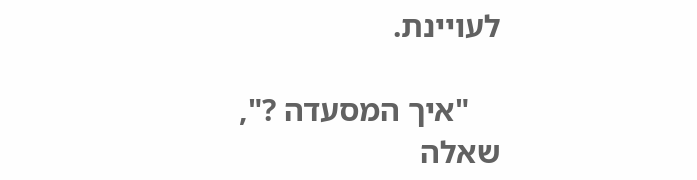לעויינת.

    "איך המסעדה ?", שאלה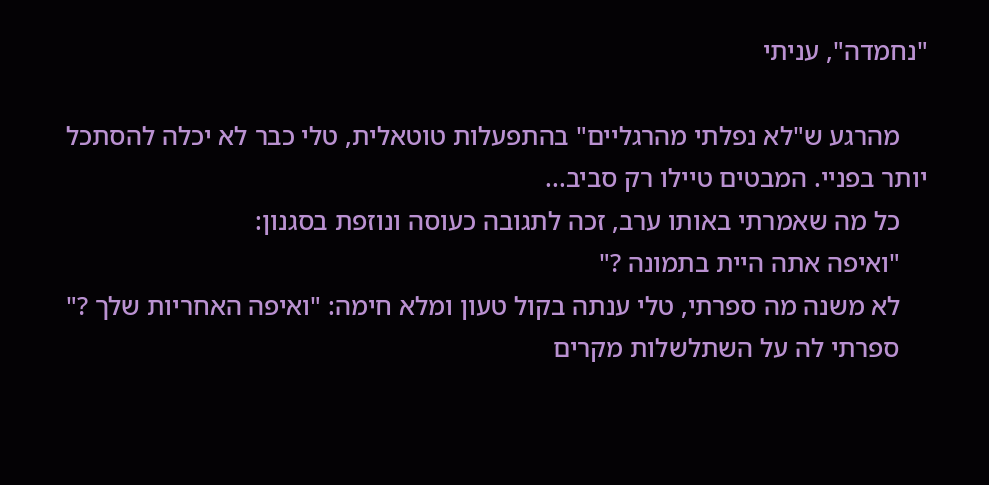"נחמדה", עניתי

    מהרגע ש"לא נפלתי מהרגליים" בהתפעלות טוטאלית, טלי כבר לא יכלה להסתכל יותר בפניי. המבטים טיילו רק סביב...
    כל מה שאמרתי באותו ערב, זכה לתגובה כעוסה ונוזפת בסגנון:
    "ואיפה אתה היית בתמונה ?"
    לא משנה מה ספרתי, טלי ענתה בקול טעון ומלא חימה: "ואיפה האחריות שלך ?"
    ספרתי לה על השתלשלות מקרים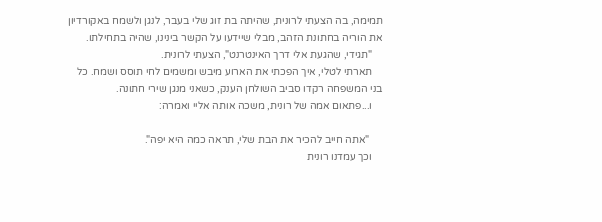תמימה, בה הצעתי לרונית, שהיתה בת זוג שלי בעבר, לנגן ולשמח באקורדיון את הוריה בחתונת הזהב, מבלי שיידעו על הקשר בינינו, שהיה בתחילתו.
    "תגידי, שהגעת אלי דרך האינטרנט", הצעתי לרונית.
    תארתי לטלי, איך הפכתי את הארוע מיבש ומשמים לחי תוסס ושמח. כל בני המשפחה רקדו סביב השולחן הענק, כשאני מנגן שירי חתונה.
    ו...פתאום אמה של רונית, משכה אותה אליי ואמרה:

     "אתה חייב להכיר את הבת שלי, תראה כמה היא יפה".
    וכך עמדנו רונית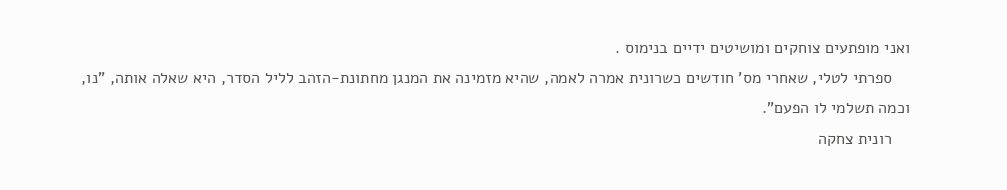ואני מופתעים צוחקים ומושיטים ידיים בנימוס .
    ספרתי לטלי, שאחרי מס' חודשים כשרונית אמרה לאמה, שהיא מזמינה את המנגן מחתונת-הזהב לליל הסדר, היא שאלה אותה, "נו, וכמה תשלמי לו הפעם".
    רונית צחקה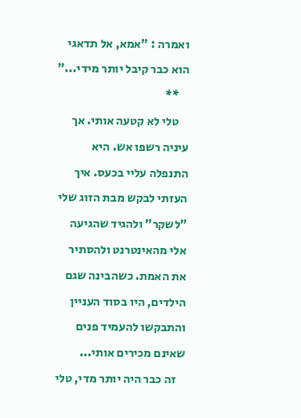ואמרה : "אמא, אל תדאגי הוא כבר קיבל יותר מידי..."
    **
    טלי לא קטעה אותי. אך עיניה רשפו אש. היא התנפלה עליי בכעס. איך העזתי לבקש מבת הזוג שלי "לשקר" ולהגיד שהגיעה אלי מהאינטרנט ולהסתיר את האמת. כשהבינה שגם הילדים, היו בסוד העניין והתבקשו להעמיד פנים שאינם מכירים אותי...
    זה כבר היה יותר מדי, טלי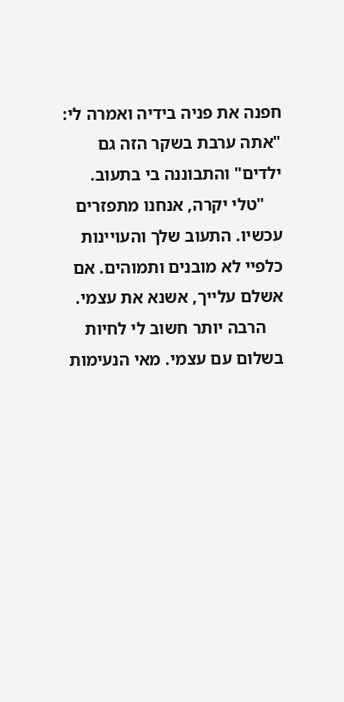חפנה את פניה בידיה ואמרה לי: "אתה ערבת בשקר הזה גם ילדים" והתבוננה בי בתעוב.
    "טלי יקרה, אנחנו מתפזרים עכשיו. התעוב שלך והעויינות כלפיי לא מובנים ותמוהים. אם אשלם עלייך, אשנא את עצמי.
    הרבה יותר חשוב לי לחיות בשלום עם עצמי. מאי הנעימות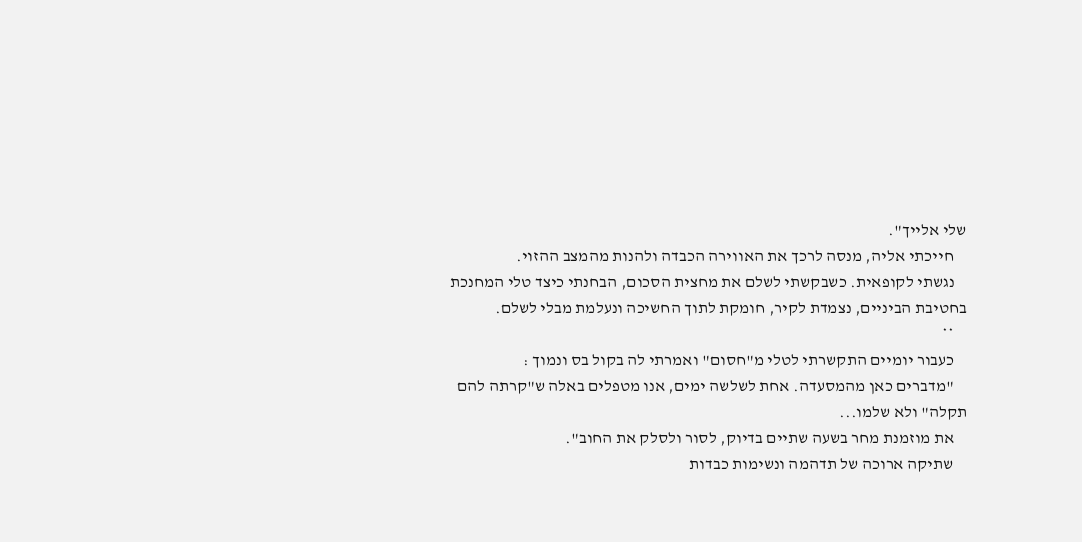שלי אלייך".
    חייכתי אליה, מנסה לרכך את האווירה הכבדה ולהנות מהמצב ההזוי.
    נגשתי לקופאית. כשבקשתי לשלם את מחצית הסכום, הבחנתי כיצד טלי המחנכת בחטיבת הביניים, נצמדת לקיר, חומקת לתוך החשיכה ונעלמת מבלי לשלם.
    **
    כעבור יומיים התקשרתי לטלי מ"חסום" ואמרתי לה בקול בס ונמוך :
    "מדברים כאן מהמסעדה. אחת לשלשה ימים, אנו מטפלים באלה ש"קרתה להם תקלה" ולא שלמו...
    את מוזמנת מחר בשעה שתיים בדיוק, לסור ולסלק את החוב".
    שתיקה ארוכה של תדהמה ונשימות כבדות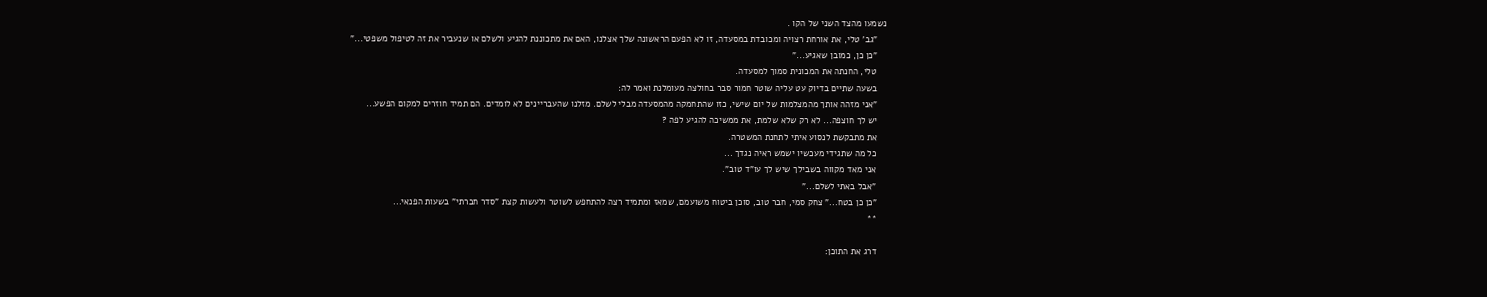נשמעו מהצד השני של הקו .
    "גב' טלי, את אורחת רצויה ומכובדת במסעדה, זו לא הפעם הראשונה שלך אצלנו, האם את מתכוננת להגיע ולשלם או שנעביר את זה לטיפול משפטי..."
    "כן כן, כמובן שאגיע..."
    טלי, החנתה את המכונית סמוך למסעדה.
    בשעה שתיים בדיוק עט עליה שוטר חמור סבר בחולצה מעומלנת ואמר לה:
    "אני מזהה אותך מהמצלמות של יום שישי, כזו שהתחמקה מהמסעדה מבלי לשלם. מזלנו שהעבריינים לא לומדים. הם תמיד חוזרים למקום הפשע...
    יש לך חוצפה... לא רק שלא שלמת, את ממשיכה להגיע לפה ?
    את מתבקשת לנסוע איתי לתחנת המשטרה.
    כל מה שתגידי מעכשיו ישמש ראיה נגדך ...
    אני מאד מקווה בשבילך שיש לך עו"ד טוב".
    "אבל באתי לשלם..."
    "כן כן בטח..." צחק סמי, חבר טוב, סוכן ביטוח משועמם, שמאז ומתמיד רצה להתחפש לשוטר ולעשות קצת "סדר חברתי" בשעות הפנאי...
    **

    דרג את התוכן: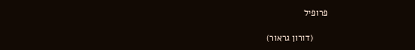פרופיל

      (דורון גראור)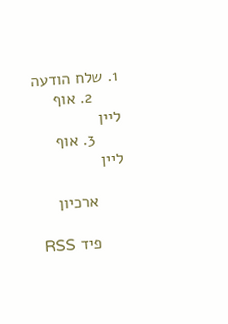1. שלח הודעה
      2. אוף ליין
      3. אוף ליין

      ארכיון

      פיד RSS